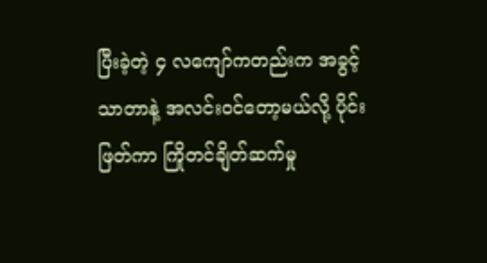ပြီးခဲ့တဲ့ ၄ လကျော်ကတည်းက အခွင့်သာတာနဲ့ အလင်းဝင်တော့မယ်လို့ ပိုင်းဖြတ်ကာ ကြိုတင်ချိတ်ဆက်မှု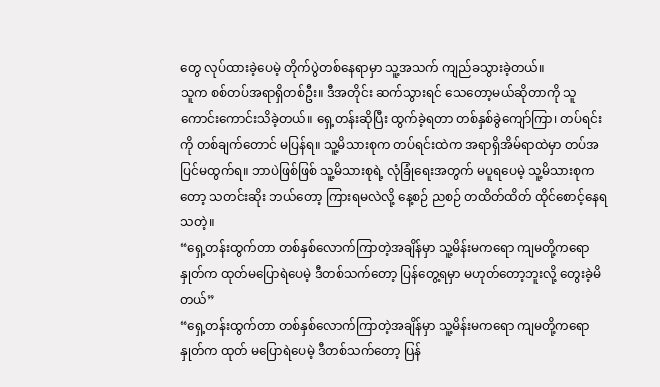တွေ လုပ်ထားခဲ့ပေမဲ့ တိုက်ပွဲတစ်နေရာမှာ သူ့အသက် ကျည်ခသွားခဲ့တယ်။
သူက စစ်တပ်အရာရှိတစ်ဦး။ ဒီအတိုင်း ဆက်သွားရင် သေတော့မယ်ဆိုတာကို သူ ကောင်းကောင်းသိခဲ့တယ်။ ရှေ့တန်းဆိုပြီး ထွက်ခဲ့ရတာ တစ်နှစ်ခွဲကျော်ကြာ၊ တပ်ရင်းကို တစ်ချက်တောင် မပြန်ရ။ သူ့မိသားစုက တပ်ရင်းထဲက အရာရှိအိမ်ရာထဲမှာ တပ်အပြင်မထွက်ရ။ ဘာပဲဖြစ်ဖြစ် သူ့မိသားစုရဲ့ လုံခြုံရေးအတွက် မပူရပေမဲ့ သူ့မိသားစုကတော့ သတင်းဆိုး ဘယ်တော့ ကြားရမလဲလို့ နေ့စဉ် ညစဉ် တထိတ်ထိတ် ထိုင်စောင့်နေရသတဲ့။
“ရှေ့တန်းထွက်တာ တစ်နှစ်လောက်ကြာတဲ့အချိန်မှာ သူ့မိန်းမကရော ကျမတို့ကရော နှုတ်က ထုတ်မပြောရဲပေမဲ့ ဒီတစ်သက်တော့ ပြန်တွေ့ရမှာ မဟုတ်တော့ဘူးလို့ တွေးခဲ့မိတယ်”
“ရှေ့တန်းထွက်တာ တစ်နှစ်လောက်ကြာတဲ့အချိန်မှာ သူ့မိန်းမကရော ကျမတို့ကရော နှုတ်က ထုတ် မပြောရဲပေမဲ့ ဒီတစ်သက်တော့ ပြန်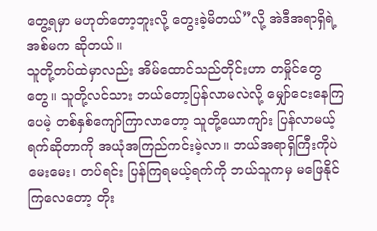တွေ့ရမှာ မဟုတ်တော့ဘူးလို့ တွေးခဲ့မိတယ်”လို့ အဲဒီအရာရှိရဲ့ အစ်မက ဆိုတယ်။
သူတို့တပ်ထဲမှာလည်း အိမ်ထောင်သည်တိုင်းဟာ တမှိုင်တွေတွေ။ သူတို့လင်သား ဘယ်တော့ပြန်လာမလဲလို့ မျှော်ငေးနေကြပေမဲ့ တစ်နှစ်ကျော်ကြာလာတော့ သူတို့ယောကျာ်း ပြန်လာမယ့်ရက်ဆိုတာကို အယုံအကြည်ကင်းမဲ့လာ။ ဘယ်အရာရှိကြီးကိုပဲ မေးမေး၊ တပ်ရင်း ပြန်ကြရမယ့်ရက်ကို ဘယ်သူကမှ မဖြေနိုင်ကြလေတော့ တိုး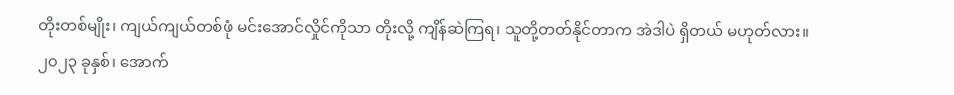တိုးတစ်မျိုး၊ ကျယ်ကျယ်တစ်ဖုံ မင်းအောင်လှိုင်ကိုသာ တိုးလို့ ကျိန်ဆဲကြရ၊ သူတို့တတ်နိုင်တာက အဲဒါပဲ ရှိတယ် မဟုတ်လား။
၂၀၂၃ ခုနှစ်၊ အောက်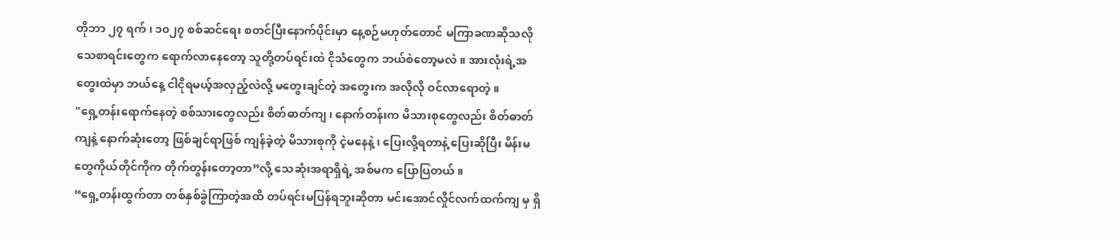တိုဘာ ၂၇ ရက်၊ ၁၀၂၇ စစ်ဆင်ရေး စတင်ပြီးနောက်ပိုင်းမှာ နေ့စဉ်မဟုတ်တောင် မကြာခဏဆိုသလို သေစာရင်းတွေက ရောက်လာနေတော့ သူတို့တပ်ရင်းထဲ ငိုသံတွေက ဘယ်စဲတော့မလဲ။ အားလုံးရဲ့အတွေးထဲမှာ ဘယ်နေ့ ငါငိုရမယ့်အလှည့်လဲလို့ မတွေးချင်တဲ့ အတွေးက အလိုလို ဝင်လာရောတဲ့။
"ရှေ့တန်းရောက်နေတဲ့ စစ်သားတွေလည်း စိတ်ဓာတ်ကျ၊ နောက်တန်းက မိသားစုတွေလည်း စိတ်ဓာတ်ကျနဲ့ နောက်ဆုံးတော့ ဖြစ်ချင်ရာဖြစ် ကျန်ခဲ့တဲ့ မိသားစုကို ငဲ့မနေနဲ့၊ ပြေးလို့ရတာနဲ့ ပြေးဆိုပြီး မိန်းမတွေကိုယ်တိုင်ကိုက တိုက်တွန်းတော့တာ”လို့ သေဆုံးအရာရှိရဲ့ အစ်မက ပြောပြတယ်။
“ရှေ့တန်းထွက်တာ တစ်နှစ်ခွဲကြာတဲ့အထိ တပ်ရင်းမပြန်ရဘူးဆိုတာ မင်းအောင်လှိုင်လက်ထက်ကျ မှ ရှိ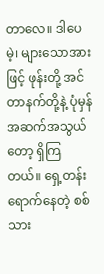တာလေ။ ဒါပေမဲ့၊ များသောအားဖြင့် ဖုန်းတို့ အင်တာနက်တို့နဲ့ ပုံမှန် အဆက်အသွယ်တော့ ရှိကြတယ်။ ရှေ့တန်းရောက်နေတဲ့ စစ်သား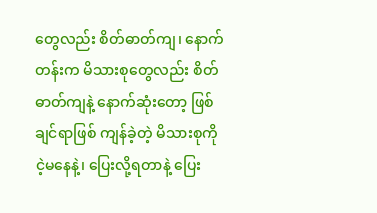တွေလည်း စိတ်ဓာတ်ကျ၊ နောက်တန်းက မိသားစုတွေလည်း စိတ်ဓာတ်ကျနဲ့ နောက်ဆုံးတော့ ဖြစ်ချင်ရာဖြစ် ကျန်ခဲ့တဲ့ မိသားစုကို ငဲ့မနေနဲ့၊ ပြေးလို့ရတာနဲ့ ပြေး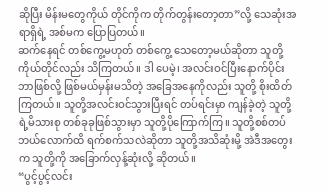ဆိုပြီး မိန်းမတွေကိုယ် တိုင်ကိုက တိုက်တွန်းတော့တာ”လို့ သေဆုံးအရာရှိရဲ့ အစ်မက ပြောပြတယ်။
ဆက်နေရင် တစ်ကွေ့မဟုတ် တစ်ကွေ့ သေတော့မယ်ဆိုတာ သူတို့ကိုယ်တိုင်လည်း သိကြတယ်။ ဒါ ပေမဲ့၊ အလင်းဝင်ပြီးနောက်ပိုင်း ဘာဖြစ်လို့ ဖြစ်မယ်မှန်းမသိတဲ့ အခြေအနေကိုလည်း သူတို့ စိုးထိတ်ကြတယ်။ သူတို့အလင်းဝင်သွားပြီးရင် တပ်ရင်းမှာ ကျန်ခဲ့တဲ့ သူတို့ရဲ့မိသားစု တစ်ခုခုဖြစ်သွားမှာ သူတို့ပိုကြောက်ကြ။ သူတို့စစ်တပ် ဘယ်လောက်ထိ ရက်စက်သလဲဆိုတာ သူတို့အသိဆုံးမို့ အဲဒီအတွေးက သူတို့ကို အခြောက်လှန့်ဆုံးလို့ ဆိုတယ်။
“ပွင့်ပွင့်လင်း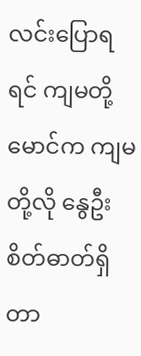လင်းပြောရရင် ကျမတို့မောင်က ကျမတို့လို နွေဦးစိတ်ဓာတ်ရှိတာ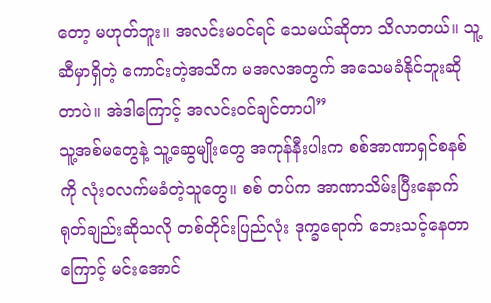တော့ မဟုတ်ဘူး။ အလင်းမဝင်ရင် သေမယ်ဆိုတာ သိလာတယ်။ သူ့ဆီမှာရှိတဲ့ ကောင်းတဲ့အသိက မအလအတွက် အသေမခံနိုင်ဘူးဆိုတာပဲ။ အဲဒါကြောင့် အလင်းဝင်ချင်တာပါ”
သူ့အစ်မတွေနဲ့ သူ့ဆွေမျိုးတွေ အကုန်နီးပါးက စစ်အာဏာရှင်စနစ်ကို လုံးဝလက်မခံတဲ့သူတွေ။ စစ် တပ်က အာဏာသိမ်းပြီးနောက် ရုတ်ချည်းဆိုသလို တစ်တိုင်းပြည်လုံး ဒုက္ခရောက် ဘေးသင့်နေတာကြောင့် မင်းအောင်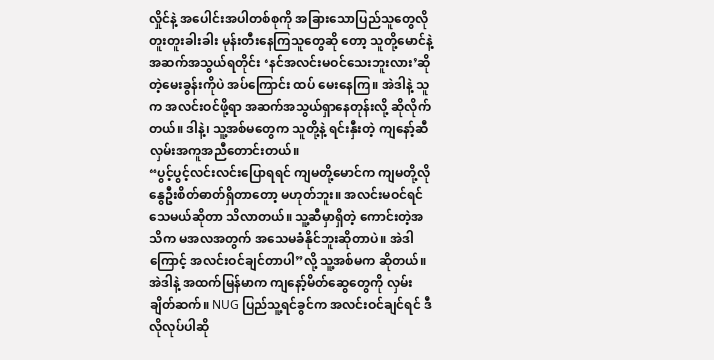လှိုင်နဲ့ အပေါင်းအပါတစ်စုကို အခြားသောပြည်သူတွေလို တူးတူးခါးခါး မုန်းတီးနေကြသူတွေဆို တော့ သူတို့မောင်နဲ့ အဆက်အသွယ်ရတိုင်း ‘နင်အလင်းမဝင်သေးဘူးလား’ဆိုတဲ့မေးခွန်းကိုပဲ အပ်ကြောင်း ထပ် မေးနေကြ။ အဲဒါနဲ့ သူက အလင်းဝင်ဖို့ရာ အဆက်အသွယ်ရှာနေတုန်းလို့ ဆိုလိုက်တယ်။ ဒါနဲ့၊ သူ့အစ်မတွေက သူတို့နဲ့ ရင်းနှီးတဲ့ ကျနော့်ဆီ လှမ်းအကူအညီတောင်းတယ်။
“ပွင့်ပွင့်လင်းလင်းပြောရရင် ကျမတို့မောင်က ကျမတို့လို နွေဦးစိတ်ဓာတ်ရှိတာတော့ မဟုတ်ဘူး။ အလင်းမဝင်ရင် သေမယ်ဆိုတာ သိလာတယ်။ သူ့ဆီမှာရှိတဲ့ ကောင်းတဲ့အသိက မအလအတွက် အသေမခံနိုင်ဘူးဆိုတာပဲ။ အဲဒါကြောင့် အလင်းဝင်ချင်တာပါ”လို့ သူ့အစ်မက ဆိုတယ်။
အဲဒါနဲ့ အထက်မြန်မာက ကျနော့်မိတ်ဆွေတွေကို လှမ်းချိတ်ဆက်။ NUG ပြည်သူ့ရင်ခွင်က အလင်းဝင်ချင်ရင် ဒီလိုလုပ်ပါဆို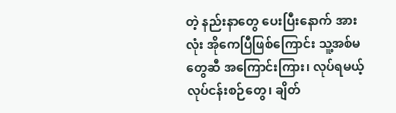တဲ့ နည်းနာတွေ ပေးပြီးနောက် အားလုံး အိုကေပြီဖြစ်ကြောင်း သူ့အစ်မတွေဆီ အကြောင်းကြား၊ လုပ်ရမယ့်လုပ်ငန်းစဉ်တွေ၊ ချိတ်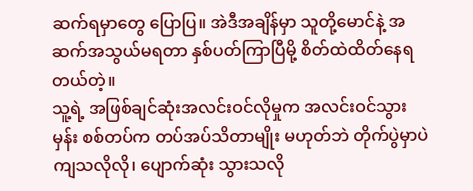ဆက်ရမှာတွေ ပြောပြ။ အဲဒီအချိန်မှာ သူတို့မောင်နဲ့ အဆက်အသွယ်မရတာ နှစ်ပတ်ကြာပြီမို့ စိတ်ထဲထိတ်နေရတယ်တဲ့။
သူ့ရဲ့ အဖြစ်ချင်ဆုံးအလင်းဝင်လိုမှုက အလင်းဝင်သွားမှန်း စစ်တပ်က တပ်အပ်သိတာမျိုး မဟုတ်ဘဲ တိုက်ပွဲမှာပဲ ကျသလိုလို၊ ပျောက်ဆုံး သွားသလို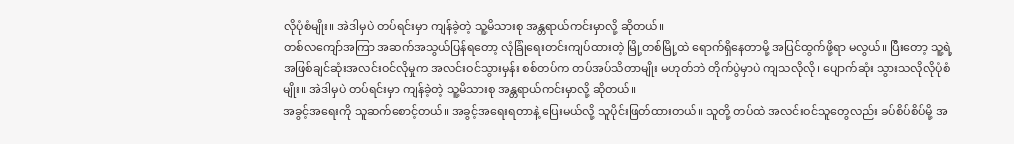လိုပုံစံမျိုး။ အဲဒါမှပဲ တပ်ရင်းမှာ ကျန်ခဲ့တဲ့ သူ့မိသားစု အန္တရာယ်ကင်းမှာလို့ ဆိုတယ်။
တစ်လကျော်အကြာ အဆက်အသွယ်ပြန်ရတော့ လုံခြုံရေးတင်းကျပ်ထားတဲ့ မြို့တစ်မြို့ထဲ ရောက်ရှိနေတာမို့ အပြင်ထွက်ဖို့ရာ မလွယ်။ ပြီးတော့ သူ့ရဲ့ အဖြစ်ချင်ဆုံးအလင်းဝင်လိုမှုက အလင်းဝင်သွားမှန်း စစ်တပ်က တပ်အပ်သိတာမျိုး မဟုတ်ဘဲ တိုက်ပွဲမှာပဲ ကျသလိုလို၊ ပျောက်ဆုံး သွားသလိုလိုပုံစံမျိုး။ အဲဒါမှပဲ တပ်ရင်းမှာ ကျန်ခဲ့တဲ့ သူ့မိသားစု အန္တရာယ်ကင်းမှာလို့ ဆိုတယ်။
အခွင့်အရေးကို သူဆက်စောင့်တယ်။ အခွင့်အရေးရတာနဲ့ ပြေးမယ်လို့ သူပိုင်းဖြတ်ထားတယ်။ သူတို့ တပ်ထဲ အလင်းဝင်သူတွေလည်း ခပ်စိပ်စိပ်မို့ အ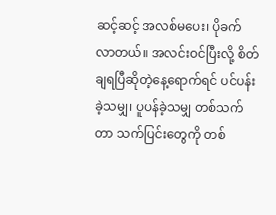ဆင့်ဆင့် အလစ်မပေး၊ ပိုခက်လာတယ်။ အလင်းဝင်ပြီးလို့ စိတ်ချရပြီဆိုတဲ့နေ့ရောက်ရင် ပင်ပန်းခဲ့သမျှ၊ ပူပန်ခဲ့သမျှ တစ်သက်တာ သက်ပြင်းတွေကို တစ်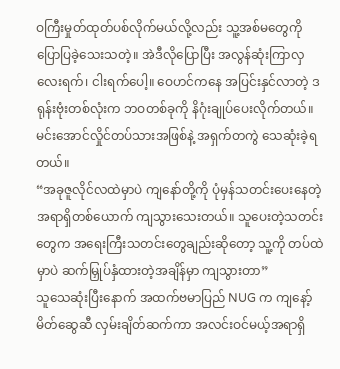ဝကြီးမှုတ်ထုတ်ပစ်လိုက်မယ်လို့လည်း သူ့အစ်မတွေကို ပြောပြခဲ့သေးသတဲ့။ အဲဒီလိုပြောပြီး အလွန်ဆုံးကြာလှ လေးရက်၊ ငါးရက်ပေါ့။ ဝေဟင်ကနေ အပြင်းနှင်လာတဲ့ ဒရုန်းဗုံးတစ်လုံးက ဘဝတစ်ခုကို နိဂုံးချုပ်ပေးလိုက်တယ်။ မင်းအောင်လှိုင်တပ်သားအဖြစ်နဲ့ အရှက်တကွဲ သေဆုံးခဲ့ရတယ်။
“အခုဇူလိုင်လထဲမှာပဲ ကျနော်တို့ကို ပုံမှန်သတင်းပေးနေတဲ့ အရာရှိတစ်ယောက် ကျသွားသေးတယ်။ သူပေးတဲ့သတင်းတွေက အရေးကြီးသတင်းတွေချည်းဆိုတော့ သူ့ကို တပ်ထဲမှာပဲ ဆက်မြှုပ်နှံထားတဲ့အချိန်မှာ ကျသွားတာ”
သူသေဆုံးပြီးနောက် အထက်ဗမာပြည် NUG က ကျနော့်မိတ်ဆွေဆီ လှမ်းချိတ်ဆက်ကာ အလင်းဝင်မယ့်အရာရှိ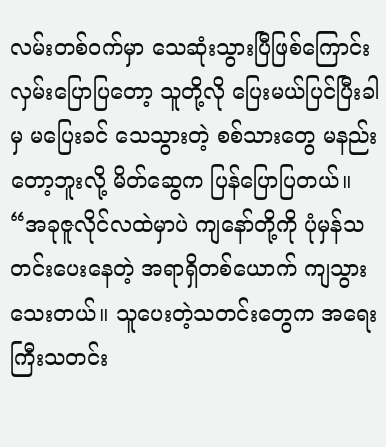လမ်းတစ်ဝက်မှာ သေဆုံးသွားပြီဖြစ်ကြောင်း လှမ်းပြောပြတော့ သူတို့လို ပြေးမယ်ပြင်ပြီးခါမှ မပြေးခင် သေသွားတဲ့ စစ်သားတွေ မနည်းတော့ဘူးလို့ မိတ်ဆွေက ပြန်ပြောပြတယ်။
“အခုဇူလိုင်လထဲမှာပဲ ကျနော်တို့ကို ပုံမှန်သတင်းပေးနေတဲ့ အရာရှိတစ်ယောက် ကျသွားသေးတယ်။ သူပေးတဲ့သတင်းတွေက အရေးကြီးသတင်း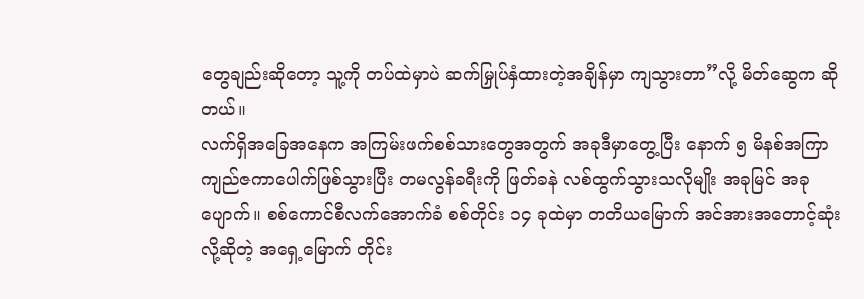တွေချည်းဆိုတော့ သူ့ကို တပ်ထဲမှာပဲ ဆက်မြှုပ်နှံထားတဲ့အချိန်မှာ ကျသွားတာ”လို့ မိတ်ဆွေက ဆိုတယ်။
လက်ရှိအခြေအနေက အကြမ်းဖက်စစ်သားတွေအတွက် အခုဒီမှာတွေ့ပြီး နောက် ၅ မိနစ်အကြာ ကျည်ဇကာပေါက်ဖြစ်သွားပြီး တမလွန်ခရီးကို ဖြတ်ခနဲ လစ်ထွက်သွားသလိုမျိုး အခုမြင် အခုပျောက်။ စစ်ကောင်စီလက်အောက်ခံ စစ်တိုင်း ၁၄ ခုထဲမှာ တတိယမြောက် အင်အားအတောင့်ဆုံးလို့ဆိုတဲ့ အရှေ့မြောက် တိုင်း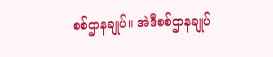စစ်ဌာနချုပ်။ အဲဒီစစ်ဌာနချုပ်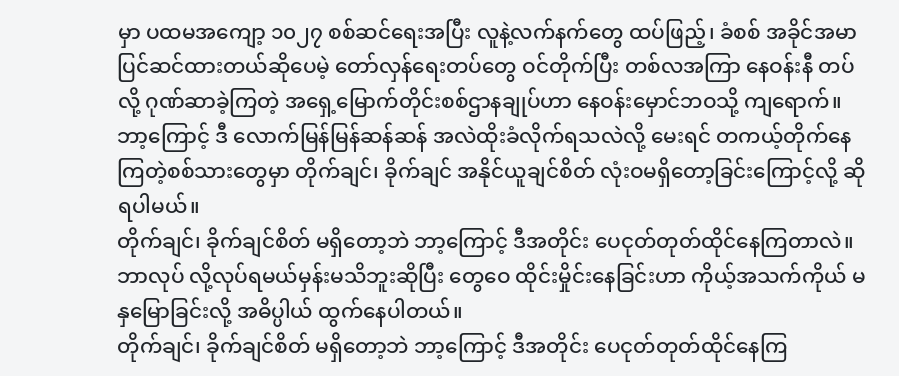မှာ ပထမအကျော့ ၁၀၂၇ စစ်ဆင်ရေးအပြီး လူနဲ့လက်နက်တွေ ထပ်ဖြည့်၊ ခံစစ် အခိုင်အမာ ပြင်ဆင်ထားတယ်ဆိုပေမဲ့ တော်လှန်ရေးတပ်တွေ ဝင်တိုက်ပြီး တစ်လအကြာ နေဝန်းနီ တပ်လို့ ဂုဏ်ဆာခဲ့ကြတဲ့ အရှေ့မြောက်တိုင်းစစ်ဌာနချုပ်ဟာ နေဝန်းမှောင်ဘဝသို့ ကျရောက်။ ဘာ့ကြောင့် ဒီ လောက်မြန်မြန်ဆန်ဆန် အလဲထိုးခံလိုက်ရသလဲလို့ မေးရင် တကယ့်တိုက်နေကြတဲ့စစ်သားတွေမှာ တိုက်ချင်၊ ခိုက်ချင် အနိုင်ယူချင်စိတ် လုံးဝမရှိတော့ခြင်းကြောင့်လို့ ဆိုရပါမယ်။
တိုက်ချင်၊ ခိုက်ချင်စိတ် မရှိတော့ဘဲ ဘာ့ကြောင့် ဒီအတိုင်း ပေငုတ်တုတ်ထိုင်နေကြတာလဲ။ ဘာလုပ် လို့လုပ်ရမယ်မှန်းမသိဘူးဆိုပြီး တွေဝေ ထိုင်းမှိုင်းနေခြင်းဟာ ကိုယ့်အသက်ကိုယ် မနှမြောခြင်းလို့ အဓိပ္ပါယ် ထွက်နေပါတယ်။
တိုက်ချင်၊ ခိုက်ချင်စိတ် မရှိတော့ဘဲ ဘာ့ကြောင့် ဒီအတိုင်း ပေငုတ်တုတ်ထိုင်နေကြ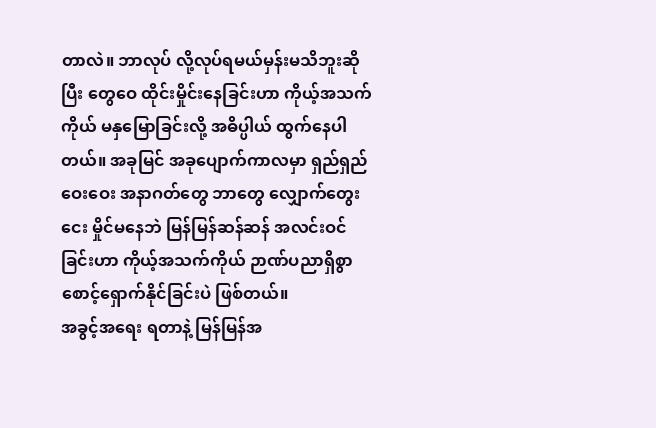တာလဲ။ ဘာလုပ် လို့လုပ်ရမယ်မှန်းမသိဘူးဆိုပြီး တွေဝေ ထိုင်းမှိုင်းနေခြင်းဟာ ကိုယ့်အသက်ကိုယ် မနှမြောခြင်းလို့ အဓိပ္ပါယ် ထွက်နေပါတယ်။ အခုမြင် အခုပျောက်ကာလမှာ ရှည်ရှည်ဝေးဝေး အနာဂတ်တွေ ဘာတွေ လျှောက်တွေးငေး မှိုင်မနေဘဲ မြန်မြန်ဆန်ဆန် အလင်းဝင်ခြင်းဟာ ကိုယ့်အသက်ကိုယ် ဉာဏ်ပညာရှိစွာ စောင့်ရှောက်နိုင်ခြင်းပဲ ဖြစ်တယ်။
အခွင့်အရေး ရတာနဲ့ မြန်မြန်အ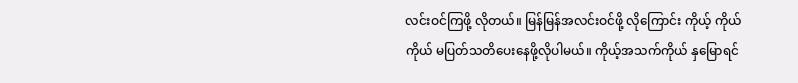လင်းဝင်ကြဖို့ လိုတယ်။ မြန်မြန်အလင်းဝင်ဖို့ လိုကြောင်း ကိုယ့် ကိုယ်ကိုယ် မပြတ်သတိပေးနေဖို့လိုပါမယ်။ ကိုယ့်အသက်ကိုယ် နှမြောရင်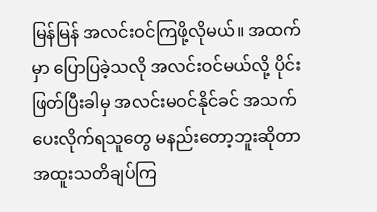မြန်မြန် အလင်းဝင်ကြဖို့လိုမယ်။ အထက်မှာ ပြောပြခဲ့သလို အလင်းဝင်မယ်လို့ ပိုင်းဖြတ်ပြီးခါမှ အလင်းမဝင်နိုင်ခင် အသက်ပေးလိုက်ရသူတွေ မနည်းတော့ဘူးဆိုတာ အထူးသတိချပ်ကြ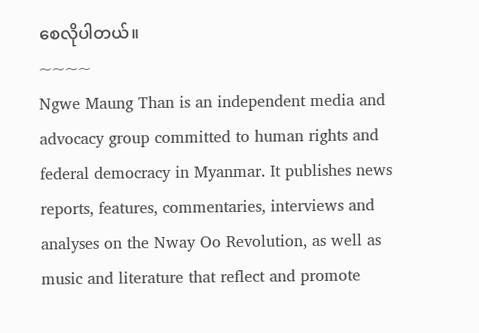စေလိုပါတယ်။
~~~~
Ngwe Maung Than is an independent media and advocacy group committed to human rights and federal democracy in Myanmar. It publishes news reports, features, commentaries, interviews and analyses on the Nway Oo Revolution, as well as music and literature that reflect and promote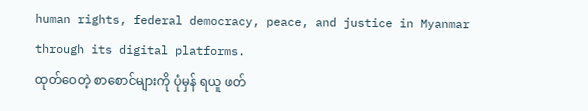human rights, federal democracy, peace, and justice in Myanmar through its digital platforms.
ထုတ်ဝေတဲ့ စာစောင်များကို ပုံမှန် ရယူ ဖတ်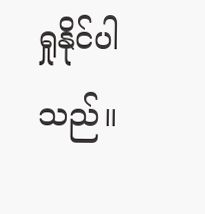ရှုနိုင်ပါသည်။